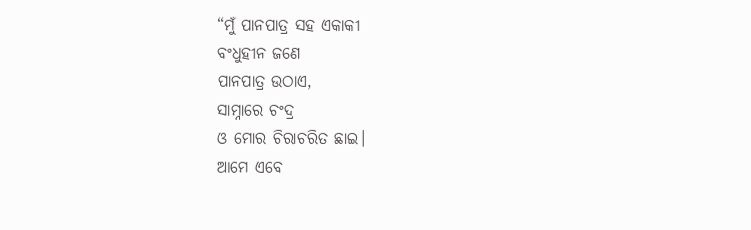“ମୁଁ ପାନପାତ୍ର ସହ ଏକାକୀ
ବଂଧୁହୀନ ଜଣେ
ପାନପାତ୍ର ଉଠାଏ,
ସାମ୍ନାରେ ଚଂଦ୍ର
ଓ ମୋର ଚିରାଚରିତ ଛାଇ।
ଆମେ ଏବେ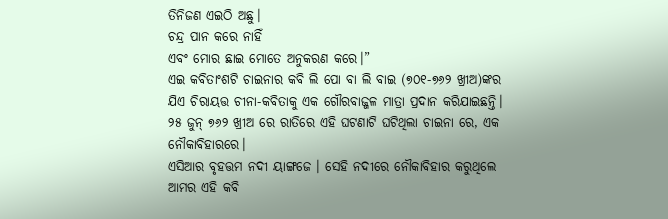ତିନିଜଣ ଏଇଠି ଅଛୁ।
ଚନ୍ଦ୍ର ପାନ କରେ ନାହିଁ
ଏବଂ ମୋର ଛାଇ ମୋତେ ଅନୁକରଣ କରେ।”
ଏଇ କବିତାଂଶଟି ଚାଇନାର କବି ଲି ପୋ ବା ଲି ବାଇ (୭୦୧-୭୬୨ ଖ୍ରୀଅ)ଙ୍କର ଯିଏ ଚିରାୟତ୍ତ ଚୀନା-କବିତାକୁ ଏକ ଗୌରବାଜ୍ଜଳ ମାତ୍ରା ପ୍ରଦାନ କରିଯାଇଛନ୍ତି।
୨୫ ଜୁନ୍ ୭୬୨ ଖ୍ରୀଅ ରେ ରାତିରେ ଏହି ଘଟଣାଟି ଘଟିଥିଲା ଚାଇନା ରେ, ଏକ ନୌକାବିହାରରେ।
ଏସିଆର ବୃହତ୍ତମ ନଦୀ ୟାଙ୍ଗଜେ । ସେହି ନଦୀରେ ନୌକାବିହାର କରୁଥିଲେ ଆମର ଏହି କବି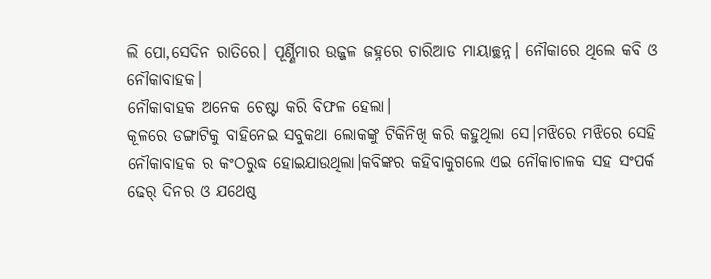ଲି ପୋ,ସେଦିନ ରାତିରେ। ପୂର୍ଣ୍ଣିମାର ଉଜ୍ଜଳ ଜହ୍ନରେ ଚାରିଆଡ ମାୟାଚ୍ଛନ୍ନ। ନୌକାରେ ଥିଲେ କବି ଓ ନୌକାବାହକ।
ନୌକାବାହକ ଅନେକ ଚେଷ୍ଟା କରି ବିଫଳ ହେଲା।
କୂଳରେ ଡଙ୍ଗାଟିକୁ ବାହିନେଇ ସବୁକଥା ଲୋକଙ୍କୁ ଟିକିନିଖି କରି କହୁଥିଲା ସେ।ମଝିରେ ମଝିରେ ସେହି ନୌକାବାହକ ର କଂଠରୁଦ୍ଧ ହୋଇଯାଉଥିଲା।କବିଙ୍କର କହିବାକୁଗଲେ ଏଇ ନୌକାଚାଳକ ସହ ସଂପର୍କ ଢେର୍ ଦିନର ଓ ଯଥେଷ୍ଠ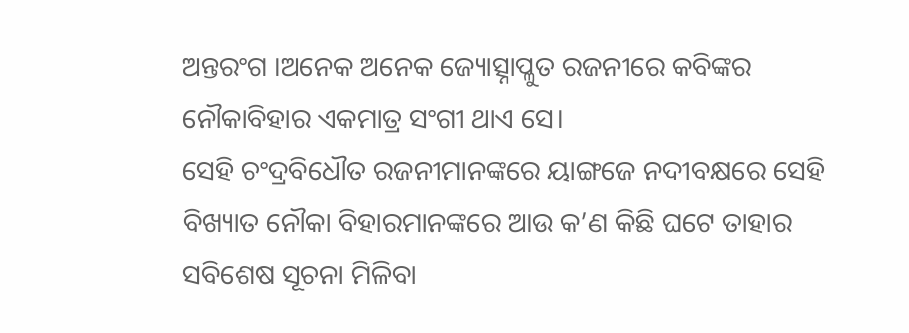ଅନ୍ତରଂଗ ।ଅନେକ ଅନେକ ଜ୍ୟୋତ୍ସ୍ନାପ୍ଳୁତ ରଜନୀରେ କବିଙ୍କର ନୌକାବିହାର ଏକମାତ୍ର ସଂଗୀ ଥାଏ ସେ।
ସେହି ଚଂଦ୍ରବିଧୌତ ରଜନୀମାନଙ୍କରେ ୟାଙ୍ଗଜେ ନଦୀବକ୍ଷରେ ସେହି ବିଖ୍ୟାତ ନୌକା ବିହାରମାନଙ୍କରେ ଆଉ କ’ଣ କିଛି ଘଟେ ତାହାର ସବିଶେଷ ସୂଚନା ମିଳିବା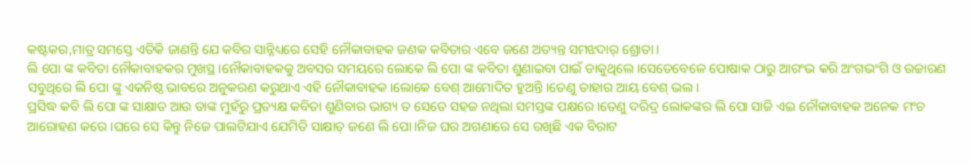କଷ୍ଟକର,ମାତ୍ର ସମସ୍ତେ ଏତିକି ଜାଣନ୍ତି ଯେ କବିର ସାନ୍ନିଧ୍ୟରେ ସେହି ନୌକାବାହକ ଜଣକ କବିତାର ଏବେ ଜଣେ ଅତ୍ୟନ୍ତ ସମଝଦାର୍ ଶ୍ରୋତା।
ଲି ପୋ ଙ୍କ କବିତା ନୌକାବାହକର ମୁଖସ୍ଥ।ନୌକାବାହକକୁ ଅବସର ସମୟରେ ଲୋକେ ଲି ପୋ ଙ୍କ କବିତା ଶୁଣାଇବା ପାଇଁ ଡାକୁଥିଲେ।ସେତେବେଳେ ପୋଷାକ ଠାରୁ ଆରଂଭ କରି ଅଂଗଭଂଗି ଓ ଉଚ୍ଚାରଣ ସବୁଥିରେ ଲି ପୋ ଙ୍କୁ ଏକନିଷ୍ଠ ଭାବରେ ଅନୁକରଣ କରୁଥାଏ ଏହି ନୌକାବାହକ।ଲୋକେ ବେଶ୍ ଆମୋଦିତ ହୁଅନ୍ତି।ତେଣୁ ତାହାର ଆୟ ବେଶ୍ ଭଲ।
ପ୍ରସିଦ୍ଧ କବି ଲି ପୋ ଙ୍କ ସାକ୍ଷାତ ଆଉ ତାଙ୍କ ମୁହଁରୁ ପ୍ରତ୍ୟକ୍ଷ କବିତା ଶୁଣିବାର ଭାଗ୍ୟ ତ ସେତେ ସହଜ ନଥିଲା ସମସ୍ତଙ୍କ ପକ୍ଷରେ।ତେଣୁ ଦରିଦ୍ର ଲୋକଙ୍କର ଲି ପୋ ସାଜି ଏଇ ନୌକାବାହକ ଅନେକ ମଂଚ ଆରୋହଣ କରେ ।ଘରେ ସେ କିନ୍ତୁ ନିଜେ ପାଲଟିଯାଏ ଯେମିତି ସାକ୍ଷାତ୍ ଜଣେ ଲି ପୋ।ନିଜ ଘର ଅଗଣାରେ ସେ ରଖିଛି ଏକ ବିରାଟ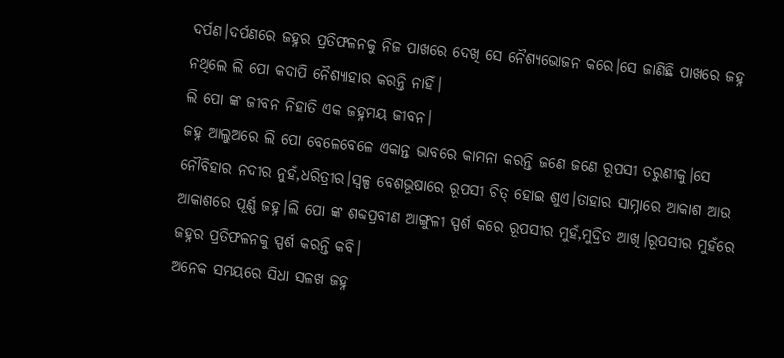ଦର୍ପଣ।ଦର୍ପଣରେ ଜହ୍ନର ପ୍ରତିଫଳନକୁ ନିଜ ପାଖରେ ଦେଖି ସେ ନୈଶ୍ୟଭୋଜନ କରେ।ସେ ଜାଣିଛି ପାଖରେ ଜହ୍ନ ନଥିଲେ ଲି ପୋ କଦାପି ନୈଶ୍ୟାହାର କରନ୍ତି ନାହିଁ।
ଲି ପୋ ଙ୍କ ଜୀବନ ନିହାତି ଏକ ଜହ୍ନମୟ ଜୀବନ।
ଜହ୍ନ ଆଲୁଅରେ ଲି ପୋ ବେଳେବେଳେ ଏକାନ୍ତ ଭାବରେ କାମନା କରନ୍ତି ଜଣେ ଜଣେ ରୂପସୀ ତରୁଣୀକୁ।ସେ ନୌବିହାର ନଦୀର ନୁହଁ,ଧରିତ୍ରୀର।ସ୍ୱଳ୍ପ ବେଶଭୂଷାରେ ରୂପସୀ ଚିତ୍ ହୋଇ ଶୁଏ।ତାହାର ସାମ୍ନାରେ ଆକାଶ ଆଉ ଆକାଶରେ ପୂର୍ଣ୍ଣ ଜହ୍ନ।ଲି ପୋ ଙ୍କ ଶବ୍ଦପ୍ରବୀଣ ଆଙ୍ଗୁଳୀ ସ୍ପର୍ଶ କରେ ରୂପସୀର ମୁହଁ,ମୁଦ୍ରିତ ଆଖି।ରୂପସୀର ମୁହଁରେ ଜହ୍ନର ପ୍ରତିଫଳନକୁ ସ୍ପର୍ଶ କରନ୍ତି କବି।
ଅନେକ ସମୟରେ ସିଧା ସଳଖ ଜହ୍ନ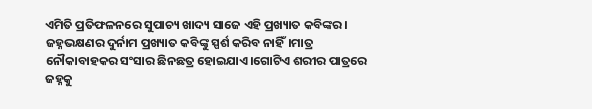ଏମିତି ପ୍ରତିଫଳନରେ ସୁପାଚ୍ୟ ଖାଦ୍ୟ ସାଜେ ଏହି ପ୍ରଖ୍ୟାତ କବିଙ୍କର।
ଜହ୍ନଭକ୍ଷଣର ଦୁର୍ନାମ ପ୍ରଖ୍ୟାତ କବିଙ୍କୁ ସ୍ପର୍ଶ କରିବ ନାହିଁ।ମାତ୍ର ନୌକାବାହକର ସଂସାର ଛିନଛତ୍ର ହୋଇଯାଏ।ଗୋଟିଏ ଶରୀର ପାତ୍ରରେ ଜହ୍ନକୁ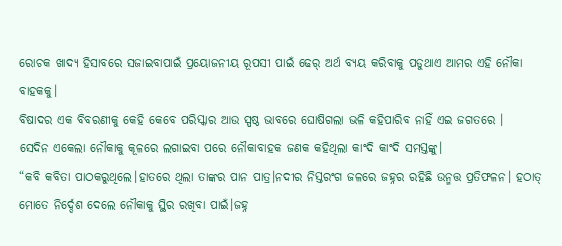ରୋଚକ ଖାଦ୍ୟ ହିସାବରେ ସଜାଇବାପାଇଁ ପ୍ରୟୋଜନୀୟ ରୂପସୀ ପାଇଁ ଢେର୍ ଅର୍ଥ ବ୍ୟୟ କରିବାକୁ ପଡୁଥାଏ ଆମର ଏହି ନୌକା ବାହକକୁ।
ବିଷାଦର ଏକ ବିବରଣୀକୁ କେହି କେବେ ପରିସ୍କାର ଆଉ ସ୍ପଷ୍ଠ ଭାବରେ ଘୋଷିଗଲା ଭଳି କହିପାରିବ ନାହିଁ ଏଇ ଜଗତରେ ।
ସେଦିନ ଏକେଲା ନୌକାକୁ କୂଳରେ ଲଗାଇବା ପରେ ନୌକାବାହକ ଜଣକ କହିଥିଲା କାଂଦି କାଂଦି ସମସ୍ତଙ୍କୁ।
“କବି କବିତା ପାଠକରୁଥିଲେ।ହାତରେ ଥିଲା ତାଙ୍କର ପାନ ପାତ୍ର।ନଦୀର ନିସ୍ତରଂଗ ଜଳରେ ଜହ୍ନର ରହିଛି ଉନ୍ମତ୍ତ ପ୍ରତିଫଳନ। ହଠାତ୍ ମୋତେ ନିର୍ଦ୍ଦେଶ ଦେଲେ ନୌକାକୁ ସ୍ଥିର ରଖିବା ପାଇଁ।ଜହ୍ନ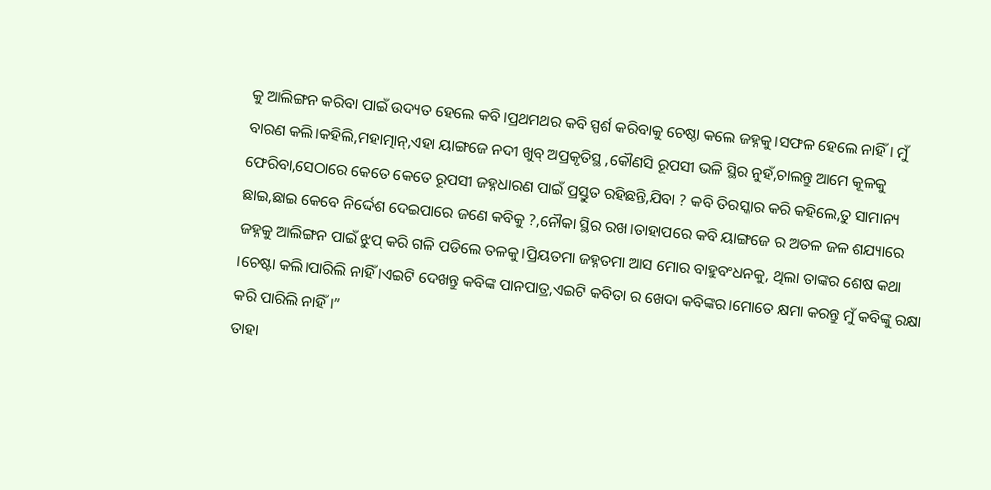କୁ ଆଲିଙ୍ଗନ କରିବା ପାଇଁ ଉଦ୍ୟତ ହେଲେ କବି।ପ୍ରଥମଥର କବି ସ୍ପର୍ଶ କରିବାକୁ ଚେଷ୍ଠା କଲେ ଜହ୍ନକୁ।ସଫଳ ହେଲେ ନାହିଁ। ମୁଁ ବାରଣ କଲି।କହିଲି,ମହାତ୍ମାନ୍,ଏହା ୟାଙ୍ଗଜେ ନଦୀ ଖୁବ୍ ଅପ୍ରକୃତିସ୍ଥ ,କୌଣସି ରୂପସୀ ଭଳି ସ୍ଥିର ନୁହଁ,ଚାଲନ୍ତୁ ଆମେ କୂଳକୁ ଫେରିବା,ସେଠାରେ କେତେ କେତେ ରୂପସୀ ଜହ୍ନଧାରଣ ପାଇଁ ପ୍ରସ୍ତୁତ ରହିଛନ୍ତି,ଯିବା ? କବି ତିରସ୍କାର କରି କହିଲେ,ତୁ ସାମାନ୍ୟ ଛାଇ,ଛାଇ କେବେ ନିର୍ଦ୍ଦେଶ ଦେଇପାରେ ଜଣେ କବିକୁ ?,ନୌକା ସ୍ଥିର ରଖ।ତାହାପରେ କବି ୟାଙ୍ଗଜେ ର ଅତଳ ଜଳ ଶଯ୍ୟାରେ ଜହ୍ନକୁ ଆଲିଙ୍ଗନ ପାଇଁ ଝୁପ୍ କରି ଗଳି ପଡିଲେ ତଳକୁ।ପ୍ରିୟତମା ଜହ୍ନତମା ଆସ ମୋର ବାହୁବଂଧନକୁ, ଥିଲା ତାଙ୍କର ଶେଷ କଥା ।ଚେଷ୍ଟା କଲି।ପାରିଲି ନାହିଁ ।ଏଇଟି ଦେଖନ୍ତୁ କବିଙ୍କ ପାନପାତ୍ର,ଏଇଟି କବିତା ର ଖେଦା କବିଙ୍କର।ମୋତେ କ୍ଷମା କରନ୍ତୁ ମୁଁ କବିଙ୍କୁ ରକ୍ଷା କରି ପାରିଲି ନାହିଁ।”
ତାହା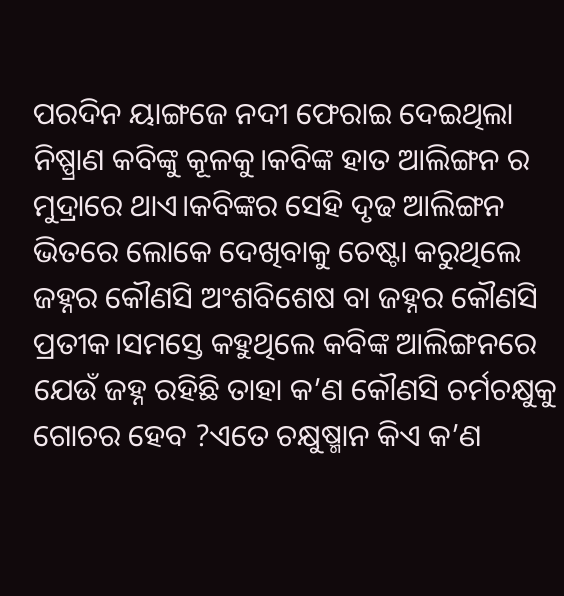ପରଦିନ ୟାଙ୍ଗଜେ ନଦୀ ଫେରାଇ ଦେଇଥିଲା ନିଷ୍ପ୍ରାଣ କବିଙ୍କୁ କୂଳକୁ।କବିଙ୍କ ହାତ ଆଲିଙ୍ଗନ ର ମୁଦ୍ରାରେ ଥାଏ।କବିଙ୍କର ସେହି ଦୃଢ ଆଲିଙ୍ଗନ ଭିତରେ ଲୋକେ ଦେଖିବାକୁ ଚେଷ୍ଟା କରୁଥିଲେ ଜହ୍ନର କୌଣସି ଅଂଶବିଶେଷ ବା ଜହ୍ନର କୌଣସି ପ୍ରତୀକ।ସମସ୍ତେ କହୁଥିଲେ କବିଙ୍କ ଆଲିଙ୍ଗନରେ ଯେଉଁ ଜହ୍ନ ରହିଛି ତାହା କ’ଣ କୌଣସି ଚର୍ମଚକ୍ଷୁକୁ ଗୋଚର ହେବ ?ଏତେ ଚକ୍ଷୁଷ୍ମାନ କିଏ କ’ଣ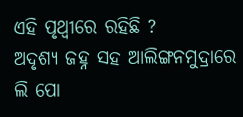ଏହି ପୃଥ୍ବୀରେ ରହିଛି ?
ଅଦୃଶ୍ୟ ଜହ୍ନ ସହ ଆଲିଙ୍ଗନମୁଦ୍ରାରେ ଲି ପୋ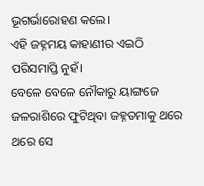ଭୂଗର୍ଭାରୋହଣ କଲେ।
ଏହି ଜହ୍ନମୟ କାହାଣୀର ଏଇଠି ପରିସମାପ୍ତି ନୁହଁ।
ବେଳେ ବେଳେ ନୌକାରୁ ୟାଙ୍ଗଜେ ଜଳରାଶିରେ ଫୁଟିଥିବା ଜହ୍ନତମାକୁ ଥରେ ଥରେ ସେ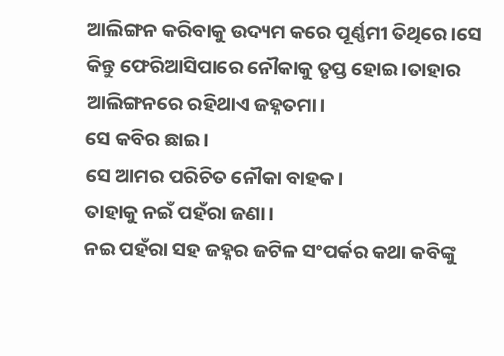ଆଲିଙ୍ଗନ କରିବାକୁ ଉଦ୍ୟମ କରେ ପୂର୍ଣ୍ଣମୀ ତିଥିରେ।ସେ କିନ୍ତୁ ଫେରିଆସିପାରେ ନୌକାକୁ ତୃପ୍ତ ହୋଇ।ତାହାର ଆଲିଙ୍ଗନରେ ରହିଥାଏ ଜହ୍ନତମା।
ସେ କବିର ଛାଇ।
ସେ ଆମର ପରିଚିତ ନୌକା ବାହକ।
ତାହାକୁ ନଇଁ ପହଁରା ଜଣା।
ନଇ ପହଁରା ସହ ଜହ୍ନର ଜଟିଳ ସଂପର୍କର କଥା କବିଙ୍କୁ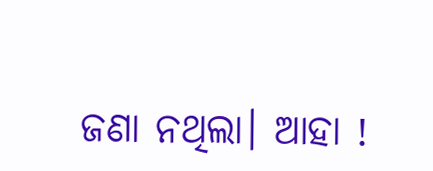ଜଣା ନଥିଲା। ଆହା !